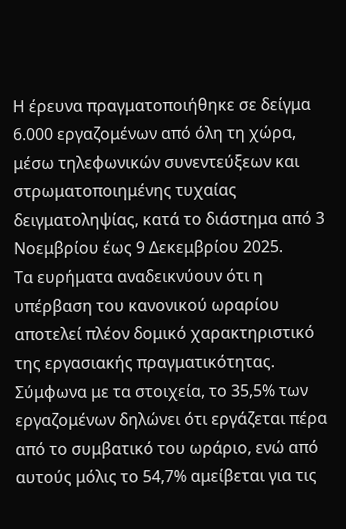Η έρευνα πραγματοποιήθηκε σε δείγμα 6.000 εργαζομένων από όλη τη χώρα, μέσω τηλεφωνικών συνεντεύξεων και στρωματοποιημένης τυχαίας δειγματοληψίας, κατά το διάστημα από 3 Νοεμβρίου έως 9 Δεκεμβρίου 2025.
Τα ευρήματα αναδεικνύουν ότι η υπέρβαση του κανονικού ωραρίου αποτελεί πλέον δομικό χαρακτηριστικό της εργασιακής πραγματικότητας. Σύμφωνα με τα στοιχεία, το 35,5% των εργαζομένων δηλώνει ότι εργάζεται πέρα από το συμβατικό του ωράριο, ενώ από αυτούς μόλις το 54,7% αμείβεται για τις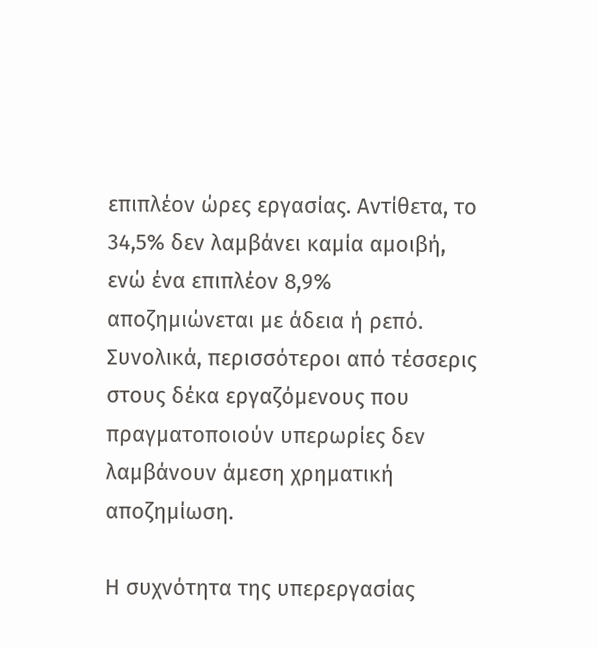επιπλέον ώρες εργασίας. Αντίθετα, το 34,5% δεν λαμβάνει καμία αμοιβή, ενώ ένα επιπλέον 8,9% αποζημιώνεται με άδεια ή ρεπό. Συνολικά, περισσότεροι από τέσσερις στους δέκα εργαζόμενους που πραγματοποιούν υπερωρίες δεν λαμβάνουν άμεση χρηματική αποζημίωση.

Η συχνότητα της υπερεργασίας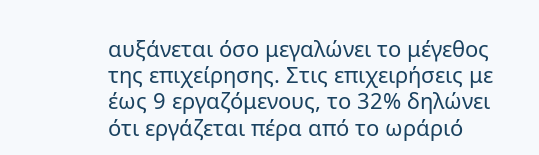αυξάνεται όσο μεγαλώνει το μέγεθος της επιχείρησης. Στις επιχειρήσεις με έως 9 εργαζόμενους, το 32% δηλώνει ότι εργάζεται πέρα από το ωράριό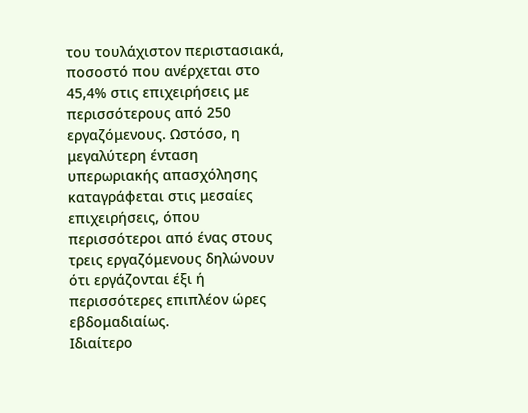του τουλάχιστον περιστασιακά, ποσοστό που ανέρχεται στο 45,4% στις επιχειρήσεις με περισσότερους από 250 εργαζόμενους. Ωστόσο, η μεγαλύτερη ένταση υπερωριακής απασχόλησης καταγράφεται στις μεσαίες επιχειρήσεις, όπου περισσότεροι από ένας στους τρεις εργαζόμενους δηλώνουν ότι εργάζονται έξι ή περισσότερες επιπλέον ώρες εβδομαδιαίως.
Ιδιαίτερο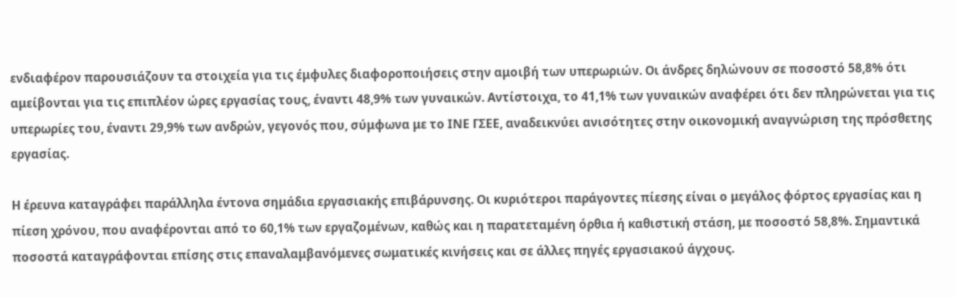ενδιαφέρον παρουσιάζουν τα στοιχεία για τις έμφυλες διαφοροποιήσεις στην αμοιβή των υπερωριών. Οι άνδρες δηλώνουν σε ποσοστό 58,8% ότι αμείβονται για τις επιπλέον ώρες εργασίας τους, έναντι 48,9% των γυναικών. Αντίστοιχα, το 41,1% των γυναικών αναφέρει ότι δεν πληρώνεται για τις υπερωρίες του, έναντι 29,9% των ανδρών, γεγονός που, σύμφωνα με το ΙΝΕ ΓΣΕΕ, αναδεικνύει ανισότητες στην οικονομική αναγνώριση της πρόσθετης εργασίας.

Η έρευνα καταγράφει παράλληλα έντονα σημάδια εργασιακής επιβάρυνσης. Οι κυριότεροι παράγοντες πίεσης είναι ο μεγάλος φόρτος εργασίας και η πίεση χρόνου, που αναφέρονται από το 60,1% των εργαζομένων, καθώς και η παρατεταμένη όρθια ή καθιστική στάση, με ποσοστό 58,8%. Σημαντικά ποσοστά καταγράφονται επίσης στις επαναλαμβανόμενες σωματικές κινήσεις και σε άλλες πηγές εργασιακού άγχους.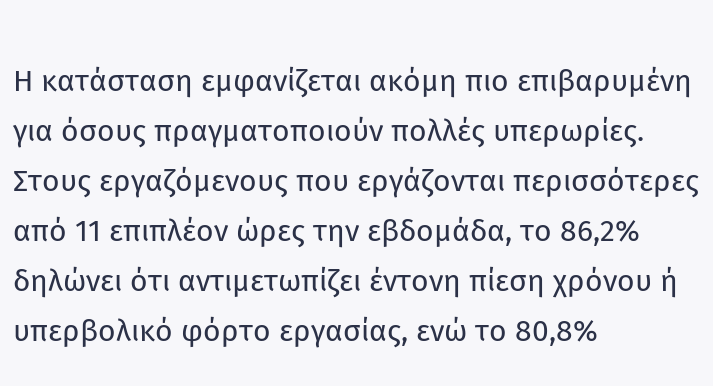Η κατάσταση εμφανίζεται ακόμη πιο επιβαρυμένη για όσους πραγματοποιούν πολλές υπερωρίες. Στους εργαζόμενους που εργάζονται περισσότερες από 11 επιπλέον ώρες την εβδομάδα, το 86,2% δηλώνει ότι αντιμετωπίζει έντονη πίεση χρόνου ή υπερβολικό φόρτο εργασίας, ενώ το 80,8%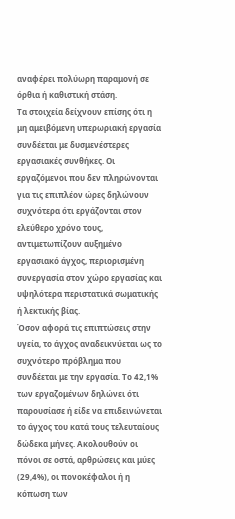αναφέρει πολύωρη παραμονή σε όρθια ή καθιστική στάση.
Τα στοιχεία δείχνουν επίσης ότι η μη αμειβόμενη υπερωριακή εργασία συνδέεται με δυσμενέστερες εργασιακές συνθήκες. Οι εργαζόμενοι που δεν πληρώνονται για τις επιπλέον ώρες δηλώνουν συχνότερα ότι εργάζονται στον ελεύθερο χρόνο τους, αντιμετωπίζουν αυξημένο εργασιακό άγχος, περιορισμένη συνεργασία στον χώρο εργασίας και υψηλότερα περιστατικά σωματικής ή λεκτικής βίας.
Όσον αφορά τις επιπτώσεις στην υγεία, το άγχος αναδεικνύεται ως το συχνότερο πρόβλημα που συνδέεται με την εργασία. Το 42,1% των εργαζομένων δηλώνει ότι παρουσίασε ή είδε να επιδεινώνεται το άγχος του κατά τους τελευταίους δώδεκα μήνες. Ακολουθούν οι πόνοι σε οστά, αρθρώσεις και μύες (29,4%), οι πονοκέφαλοι ή η κόπωση των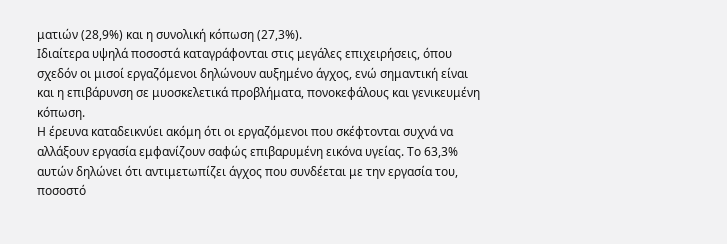ματιών (28,9%) και η συνολική κόπωση (27,3%).
Ιδιαίτερα υψηλά ποσοστά καταγράφονται στις μεγάλες επιχειρήσεις, όπου σχεδόν οι μισοί εργαζόμενοι δηλώνουν αυξημένο άγχος, ενώ σημαντική είναι και η επιβάρυνση σε μυοσκελετικά προβλήματα, πονοκεφάλους και γενικευμένη κόπωση.
Η έρευνα καταδεικνύει ακόμη ότι οι εργαζόμενοι που σκέφτονται συχνά να αλλάξουν εργασία εμφανίζουν σαφώς επιβαρυμένη εικόνα υγείας. Το 63,3% αυτών δηλώνει ότι αντιμετωπίζει άγχος που συνδέεται με την εργασία του, ποσοστό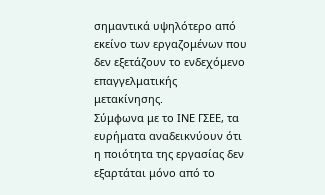σημαντικά υψηλότερο από εκείνο των εργαζομένων που δεν εξετάζουν το ενδεχόμενο επαγγελματικής μετακίνησης.
Σύμφωνα με το ΙΝΕ ΓΣΕΕ, τα ευρήματα αναδεικνύουν ότι η ποιότητα της εργασίας δεν εξαρτάται μόνο από το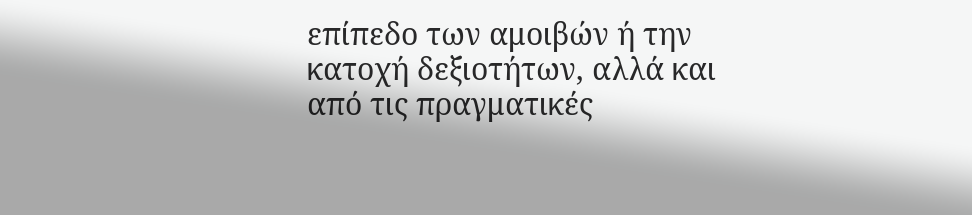επίπεδο των αμοιβών ή την κατοχή δεξιοτήτων, αλλά και από τις πραγματικές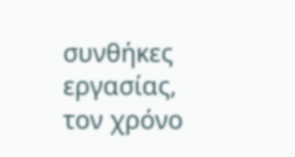συνθήκες εργασίας, τον χρόνο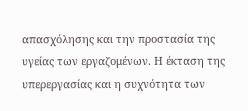απασχόλησης και την προστασία της υγείας των εργαζομένων. Η έκταση της υπερεργασίας και η συχνότητα των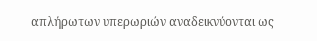απλήρωτων υπερωριών αναδεικνύονται ως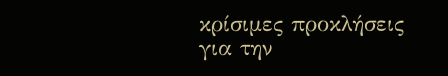κρίσιμες προκλήσεις για την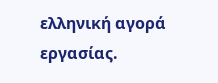ελληνική αγορά εργασίας.